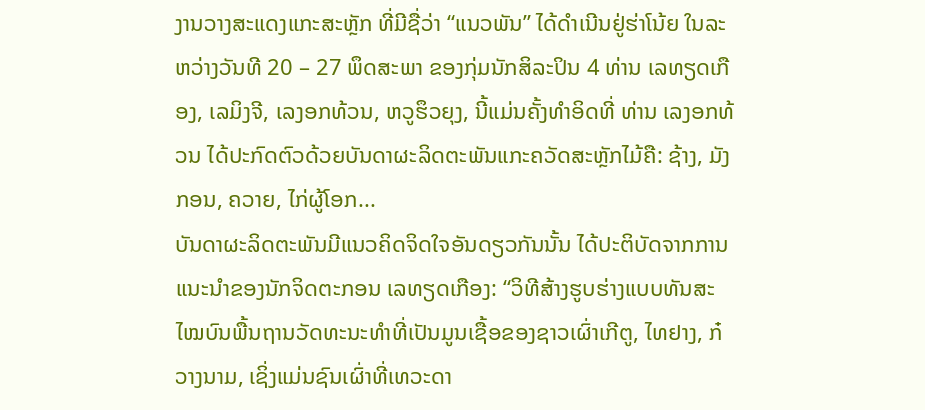ງານວາງສະແດງແກະສະຫຼັກ ທີ່ມີຊື່ວ່າ “ແນວພັນ” ໄດ້ດຳເນີນຢູ່ຮ່າໂນ້ຍ ໃນລະຫວ່າງວັນທີ 20 – 27 ພຶດສະພາ ຂອງກຸ່ມນັກສິລະປິນ 4 ທ່ານ ເລທຽດເກືອງ, ເລມິງຈີ, ເລງອກທ້ວນ, ຫວູຮຶວຍຸງ, ນີ້ແມ່ນຄັ້ງທຳອິດທີ່ ທ່ານ ເລງອກທ້ວນ ໄດ້ປະກົດຕົວດ້ວຍບັນດາຜະລິດຕະພັນແກະຄວັດສະຫຼັກໄມ້ຄື: ຊ້າງ, ມັງກອນ, ຄວາຍ, ໄກ່ຜູ້ໂອກ...
ບັນດາຜະລິດຕະພັນມີແນວຄິດຈິດໃຈອັນດຽວກັນນັ້ນ ໄດ້ປະຕິບັດຈາກການແນະນຳຂອງນັກຈິດຕະກອນ ເລທຽດເກືອງ: “ວິທີສ້າງຮູບຮ່າງແບບທັນສະໄໝບົນພື້ນຖານວັດທະນະທຳທີ່ເປັນມູນເຊື້ອຂອງຊາວເຜົ່າເກີຕູ, ໄທຢາງ, ກ໋ວາງນາມ, ເຊິ່ງແມ່ນຊົນເຜົ່າທີ່ເທວະດາ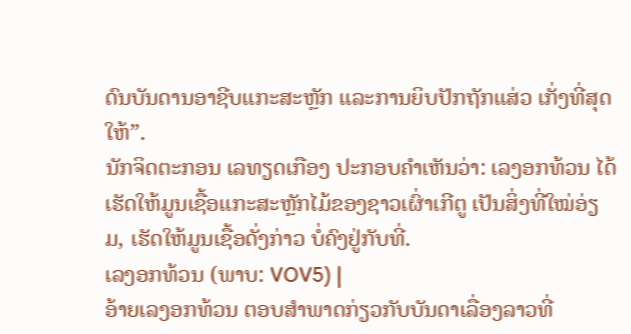ດົນບັນດານອາຊີບແກະສະຫຼັກ ແລະການຍິບປັກຖັກແສ່ວ ເກັ່ງທີ່ສຸດໃຫ້”.
ນັກຈິດຕະກອນ ເລທຽດເກືອງ ປະກອບຄຳເຫັນວ່າ: ເລງອກທ້ວນ ໄດ້ເຮັດໃຫ້ມູນເຊື້ອແກະສະຫຼັກໄມ້ຂອງຊາວເຜົ່າເກີຕູ ເປັນສິ່ງທີ່ໃໝ່ອ່ຽມ, ເຮັດໃຫ້ມູນເຊື້ອດັ່ງກ່າວ ບໍ່ຄົງຢູ່ກັບທີ່.
ເລງອກທ້ວນ (ພາບ: VOV5) |
ອ້າຍເລງອກທ້ວນ ຕອບສຳພາດກ່ຽວກັບບັນດາເລື່ອງລາວທີ່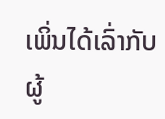ເພິ່ນໄດ້ເລົ່າກັບຜູ້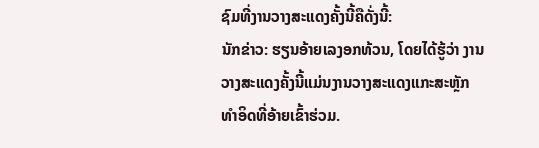ຊົມທີ່ງານວາງສະແດງຄັ້ງນີ້ຄືດັ່ງນີ້:
ນັກຂ່າວ: ຮຽນອ້າຍເລງອກທ້ວນ, ໂດຍໄດ້ຮູ້ວ່າ ງານວາງສະແດງຄັ້ງນີ້ແມ່ນງານວາງສະແດງແກະສະຫຼັກທຳອິດທີ່ອ້າຍເຂົ້າຮ່ວມ.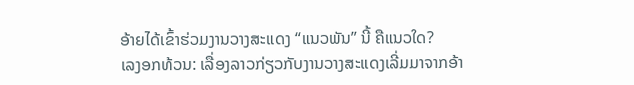ອ້າຍໄດ້ເຂົ້າຮ່ວມງານວາງສະແດງ “ແນວພັນ” ນີ້ ຄືແນວໃດ?
ເລງອກທ້ວນ: ເລື່ອງລາວກ່ຽວກັບງານວາງສະແດງເລີ່ມມາຈາກອ້າ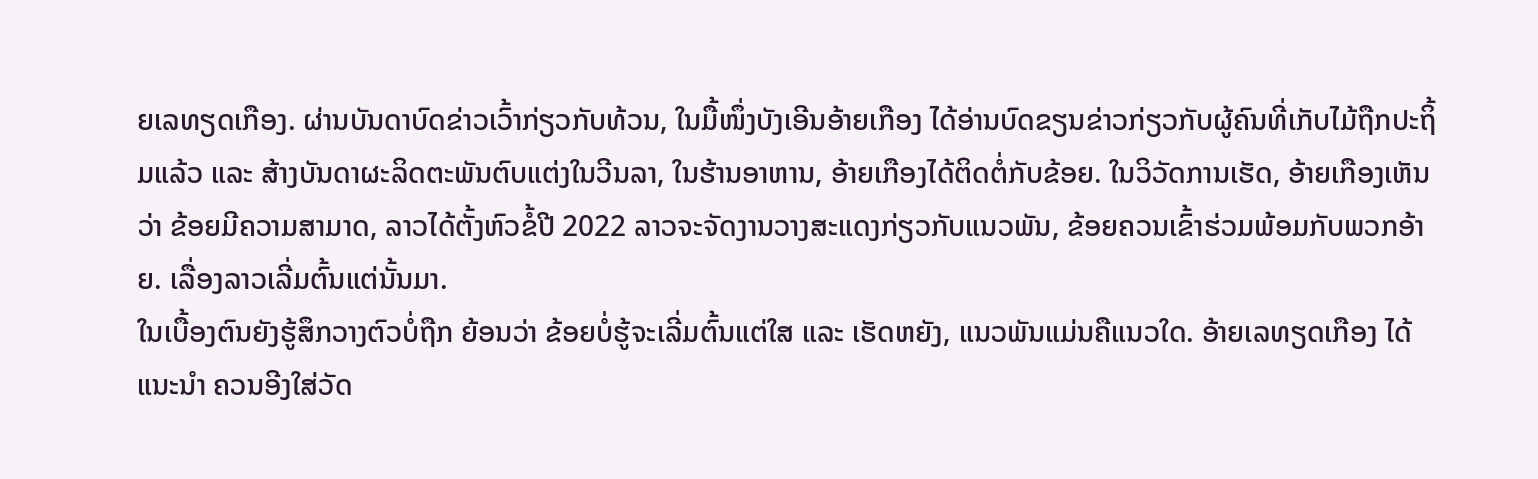ຍເລທຽດເກືອງ. ຜ່ານບັນດາບົດຂ່າວເວົ້າກ່ຽວກັບທ້ວນ, ໃນມື້ໜຶ່ງບັງເອີນອ້າຍເກືອງ ໄດ້ອ່ານບົດຂຽນຂ່າວກ່ຽວກັບຜູ້ຄົນທີ່ເກັບໄມ້ຖືກປະຖິ້ມແລ້ວ ແລະ ສ້າງບັນດາຜະລິດຕະພັນຕົບແຕ່ງໃນວີນລາ, ໃນຮ້ານອາຫານ, ອ້າຍເກືອງໄດ້ຕິດຕໍ່ກັບຂ້ອຍ. ໃນວິວັດການເຮັດ, ອ້າຍເກືອງເຫັນວ່າ ຂ້ອຍມີຄວາມສາມາດ, ລາວໄດ້ຕັ້ງຫົວຂໍ້ປີ 2022 ລາວຈະຈັດງານວາງສະແດງກ່ຽວກັບແນວພັນ, ຂ້ອຍຄວນເຂົ້າຮ່ວມພ້ອມກັບພວກອ້າຍ. ເລື່ອງລາວເລີ່ມຕົ້ນແຕ່ນັ້ນມາ.
ໃນເບື້ອງຕົນຍັງຮູ້ສຶກວາງຕົວບໍ່ຖືກ ຍ້ອນວ່າ ຂ້ອຍບໍ່ຮູ້ຈະເລີ່ມຕົ້ນແຕ່ໃສ ແລະ ເຮັດຫຍັງ, ແນວພັນແມ່ນຄືແນວໃດ. ອ້າຍເລທຽດເກືອງ ໄດ້ແນະນຳ ຄວນອີງໃສ່ວັດ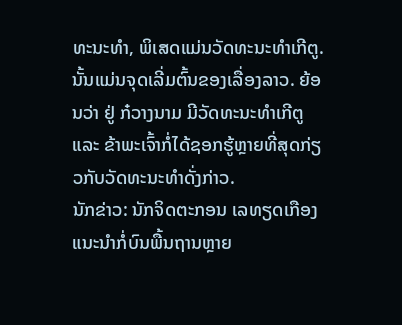ທະນະທຳ, ພິເສດແມ່ນວັດທະນະທຳເກີຕູ. ນັ້ນແມ່ນຈຸດເລີ່ມຕົ້ນຂອງເລື່ອງລາວ. ຍ້ອນວ່າ ຢູ່ ກ໋ວາງນາມ ມີວັດທະນະທຳເກີຕູ ແລະ ຂ້າພະເຈົ້າກໍ່ໄດ້ຊອກຮູ້ຫຼາຍທີ່ສຸດກ່ຽວກັບວັດທະນະທຳດັ່ງກ່າວ.
ນັກຂ່າວ: ນັກຈິດຕະກອນ ເລທຽດເກືອງ ແນະນຳກໍ່ບົນພື້ນຖານຫຼາຍ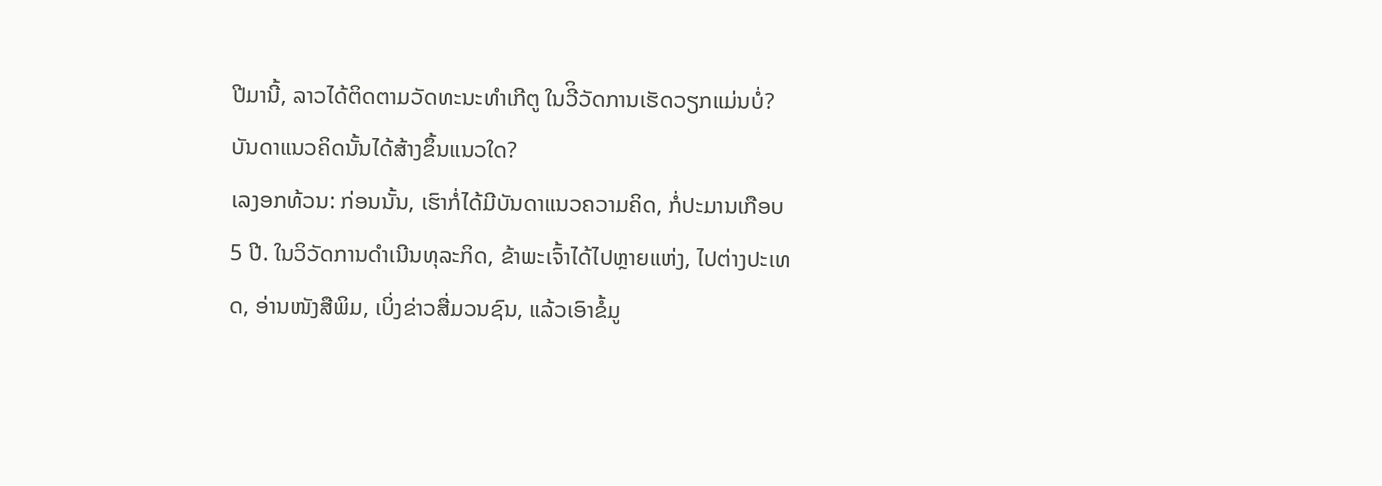ປີມານີ້, ລາວໄດ້ຕິດຕາມວັດທະນະທຳເກີຕູ ໃນວີິວັດການເຮັດວຽກແມ່ນບໍ່? ບັນດາແນວຄິດນັ້ນໄດ້ສ້າງຂຶ້ນແນວໃດ?
ເລງອກທ້ວນ: ກ່ອນນັ້ນ, ເຮົາກໍ່ໄດ້ມີບັນດາແນວຄວາມຄິດ, ກໍ່ປະມານເກືອບ 5 ປີ. ໃນວິວັດການດຳເນີນທຸລະກິດ, ຂ້າພະເຈົ້າໄດ້ໄປຫຼາຍແຫ່ງ, ໄປຕ່າງປະເທດ, ອ່ານໜັງສືພິມ, ເບິ່ງຂ່າວສື່ມວນຊົນ, ແລ້ວເອົາຂໍ້ມູ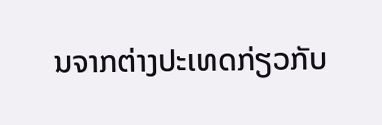ນຈາກຕ່າງປະເທດກ່ຽວກັບ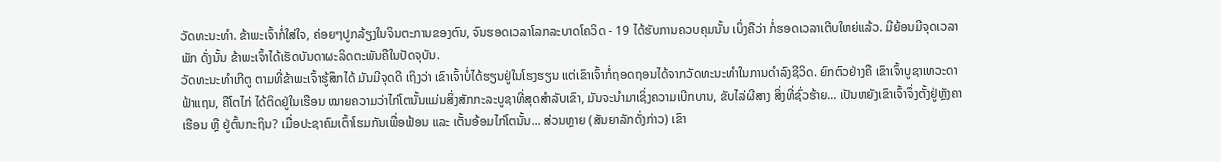ວັດທະນະທຳ. ຂ້າພະເຈົ້າກໍ່ໃສ່ໃຈ, ຄ່ອຍໆປູກລ້ຽງໃນຈິນຕະການຂອງຕົນ, ຈົນຮອດເວລາໂລກລະບາດໂຄວິດ - 19 ໄດ້ຮັບການຄວບຄຸມນັ້ນ ເບິ່ງຄືວ່າ ກໍ່ຮອດເວລາເຕີບໃຫຍ່ແລ້ວ. ມີຍ້ອນມີຈຸດເວລາພັກ ດັ່ງນັ້ນ ຂ້າພະເຈົ້າໄດ້ເຮັດບັນດາຜະລິດຕະພັນຄືໃນປັດຈຸບັນ.
ວັດທະນະທຳເກີຕູ ຕາມທີ່ຂ້າພະເຈົ້າຮູ້ສຶກໄດ້ ມັນມີຈຸດດີ ເຖິງວ່າ ເຂົາເຈົ້າບໍ່ໄດ້ຮຽນຢູ່ໃນໂຮງຮຽນ ແຕ່ເຂົາເຈົ້າກໍ່ຖອດຖອນໄດ້ຈາກວັດທະນະທຳໃນການດຳລົງຊີວິດ. ຍົກຕົວຢ່າງຄື ເຂົາເຈົ້າບູຊາເທວະດາຟ້າແຖນ, ຄືໂຕໄກ່ ໄດ້ຕິດຢູ່ໃນເຮືອນ ໝາຍຄວາມວ່າໄກ່ໂຕນັ້ນແມ່ນສິ່ງສັກກະລະບູຊາທີ່ສຸດສຳລັບເຂົາ, ມັນຈະນຳມາເຊິ່ງຄວາມເບີກບານ, ຂັບໄລ່ຜີສາງ ສິ່ງທີ່ຊົ່ວຮ້າຍ... ເປັນຫຍັງເຂົາເຈົ້າຈຶ່ງຕັ້ງຢູ່ຫຼັງຄາເຮືອນ ຫຼື ຢູ່ຕົ້ນກະຖິນ? ເມື່ອປະຊາຄົມເຕົ້າໂຮມກັນເພື່ອຟ້ອນ ແລະ ເຕັ້ນອ້ອມໄກ່ໂຕນັ້ນ... ສ່ວນຫຼາຍ (ສັນຍາລັກດັ່ງກ່າວ) ເຂົາ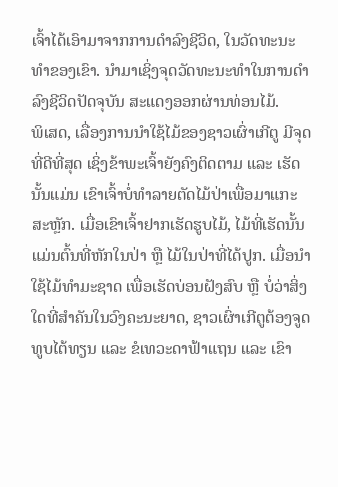ເຈົ້າໄດ້ເອົາມາຈາກການດຳລົງຊີວິດ, ໃນວັດທະນະທຳຂອງເຂົາ. ນຳມາເຊິ່ງຈຸດວັດທະນະທຳໃນການດຳລົງຊີວິດປັດຈຸບັນ ສະແດງອອກຜ່ານທ່ອນໄມ້.
ພິເສດ, ເລື່ອງການນຳໃຊ້ໄມ້ຂອງຊາວເຜົ່າເກີຕູ ມີຈຸດທີ່ດີທີ່ສຸດ ເຊິ່ງຂ້າພະເຈົ້າຍັງຄົງຕິດຕາມ ແລະ ເຮັດ ນັ້ນແມ່ນ ເຂົາເຈົ້າບໍ່ທຳລາຍຕັດໄມ້ປ່າເພື່ອມາແກະສະຫຼັກ. ເມື່ອເຂົາເຈົ້າຢາກເຮັດຮູບໄມ້, ໄມ້ທີ່ເຮັດນັ້ນແມ່ນຕົ້ນທີ່ຫັກໃນປ່າ ຫຼື ໄມ້ໃນປ່າທີ່ໄດ້ປູກ. ເມື່ອນຳໃຊ້ໄມ້ທຳມະຊາດ ເພື່ອເຮັດບ່ອນຝັງສົບ ຫຼື ບໍ່ວ່າສິ່ງໃດທີ່ສຳຄັນໃນວົງຄະນະຍາດ, ຊາວເຜົ່າເກີຕູຕ້ອງຈູດທູບໄຕ້ທຽນ ແລະ ຂໍເທວະດາຟ້າແຖນ ແລະ ເຂົາ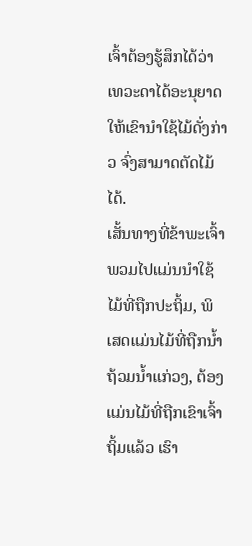ເຈົ້າຕ້ອງຮູ້ສຶກໄດ້ວ່າ ເທວະດາໄດ້ອະນຸຍາດໃຫ້ເຂົານຳໃຊ້ໄມ້ດັ່ງກ່າວ ຈົ່ງສາມາດຕັດໄມ້ໄດ້.
ເສັ້ນທາງທີ່ຂ້າພະເຈົ້າພວມໄປແມ່ນນຳໃຊ້ໄມ້ທີ່ຖືກປະຖິ້ມ, ພິເສດແມ່ນໄມ້ທີ່ຖືກນ້ຳຖ້ວມນ້ຳແກ່ວງ, ຕ້ອງແມ່ນໄມ້ທີ່ຖືກເຂົາເຈົ້າຖິ້ມແລ້ວ ເຮົາ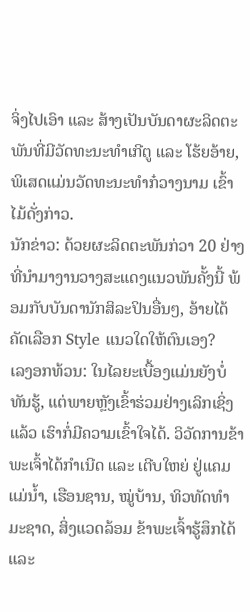ຈິ່ງໄປເອົາ ແລະ ສ້າງເປັນບັນດາຜະລິດຕະພັນທີ່ມີວັດທະນະທຳເກີຕູ ແລະ ໂຮ້ຍອ້າຍ, ພິເສດແມ່ນວັດທະນະທຳກ໋ວາງນາມ ເຂົ້າໄມ້ດັ່ງກ່າວ.
ນັກຂ່າວ: ດ້ວຍຜະລິດຕະພັນກ່ວາ 20 ຢ່າງທີ່ນຳມາງານວາງສະແດງແນວພັນຄັ້ງນີ້ ພ້ອມກັບບັນດານັກສິລະປິນອື່ນໆ, ອ້າຍໄດ້ຄັດເລືອກ Style ແນວໃດໃຫ້ຕົນເອງ?
ເລງອກທ້ວນ: ໃນໄລຍະເບື້ອງແມ່ນຍັງບໍ່ທັນຮູ້, ແຕ່ພາຍຫຼັງເຂົ້າຮ່ວມຢ່າງເລິກເຊິ່ງແລ້ວ ເຮົາກໍ່ມີຄວາມເຂົ້າໃຈໄດ້. ວິວັດການຂ້າພະເຈົ້າໄດ້ກຳເນີດ ແລະ ເຕີບໃຫຍ່ ຢູ່ແຄມແມ່ນ້ຳ, ເຮືອນຊານ, ໝູ່ບ້ານ, ທິວທັດທຳມະຊາດ, ສິ່ງແວດລ້ອມ ຂ້າພະເຈົ້າຮູ້ສຶກໄດ້ ແລະ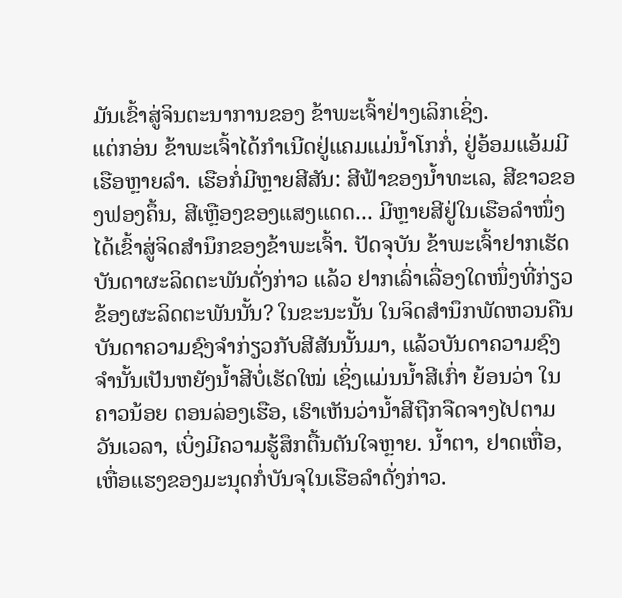ມັນເຂົ້າສູ່ຈິນຕະນາການຂອງ ຂ້າພະເຈົ້າຢ່າງເລິກເຊິ່ງ.
ແຕ່ກອ່ນ ຂ້າພະເຈົ້າໄດ້ກຳເນີດຢູ່ແຄມແມ່ນ້ຳໂກກໍ່, ຢູ່ອ້ອມແອ້ມມີເຮືອຫຼາຍລຳ. ເຮືອກໍ່ມີຫຼາຍສີສັນ: ສີຟ້າຂອງນ້ຳທະເລ, ສີຂາວຂອງຟອງຄຶ້ນ, ສີເຫຼືອງຂອງແສງແດດ... ມີຫຼາຍສີຢູ່ໃນເຮືອລຳໜຶ່ງ ໄດ້ເຂົ້າສູ່ຈິດສຳນຶກຂອງຂ້າພະເຈົ້າ. ປັດຈຸບັນ ຂ້າພະເຈົ້າຢາກເຮັດບັນດາຜະລິດຕະພັນດັ່ງກ່າວ ແລ້ວ ຢາກເລົ່າເລື່ອງໃດໜຶ່ງທີ່ກ່ຽວຂ້ອງຜະລິດຕະພັນນັ້ນ? ໃນຂະນະນັ້ນ ໃນຈິດສຳນຶກພັດຫວນຄືນບັນດາຄວາມຊົງຈຳກ່ຽວກັບສີສັນນັ້ນມາ, ແລ້ວບັນດາຄວາມຊົງຈຳນັ້ນເປັນຫຍັງນ້ຳສີບໍ່ເຮັດໃໝ່ ເຊິ່ງແມ່ນນ້ຳສີເກົ່າ ຍ້ອນວ່າ ໃນຄາວນ້ອຍ ຕອນລ່ອງເຮືອ, ເຮົາເຫັນວ່ານ້ຳສີຖືກຈືດຈາງໄປຕາມວັນເວລາ, ເບິ່ງມີຄວາມຮູ້ສຶກຕື້ນຕັນໃຈຫຼາຍ. ນ້ຳຕາ, ຢາດເຫື່ອ, ເຫື່ອແຮງຂອງມະນຸດກໍ່ບັນຈຸໃນເຮືອລຳດັ່ງກ່າວ.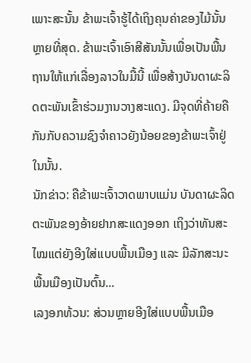ເພາະສະນັ້ນ ຂ້າພະເຈົ້າຮູ້ໄດ້ເຖິງຄຸນຄ່າຂອງໄມ້ນັ້ນຫຼາຍທີ່ສຸດ. ຂ້າພະເຈົ້າເອົາສີສັນນັ້ນເພື່ອເປັນພື້ນຖານໃຫ້ແກ່ເລື່ອງລາວໃນມື້ນີ້ ເພື່ອສ້າງບັນດາຜະລິດຕະພັນເຂົ້າຮ່ວມງານວາງສະແດງ. ມີຈຸດທີ່ຄ້າຍຄືກັນກັບຄວາມຊົງຈຳຄາວຍັງນ້ອຍຂອງຂ້າພະເຈົ້າຢູ່ໃນນັ້ນ.
ນັກຂ່າວ: ຄືຂ້າພະເຈົ້າວາດພາບແມ່ນ ບັນດາຜະລິດຕະພັນຂອງອ້າຍຢາກສະແດງອອກ ເຖິງວ່າທັນສະໄໝແຕ່ຍັງອີງໃສ່ແບບພື້ນເມືອງ ແລະ ມີລັກສະນະພື້ນເມືອງເປັນຕົ້ນ...
ເລງອກທ້ວນ: ສ່ວນຫຼາຍອີງໃສ່ແບບພື້ນເມືອ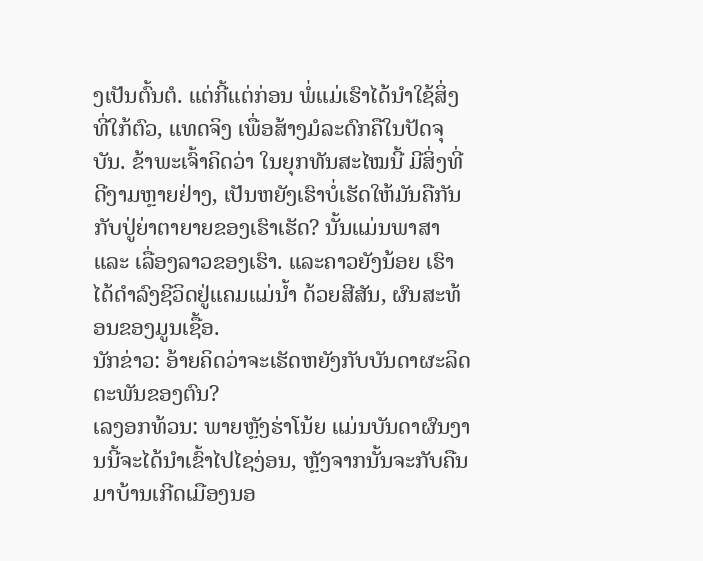ງເປັນຕົ້ນຕໍ. ແຕ່ກີ້ແຕ່ກ່ອນ ພໍ່ແມ່ເຮົາໄດ້ນຳໃຊ້ສິ່ງທີ່ໃກ້ຕົວ, ແທດຈິງ ເພື່ອສ້າງມໍລະດົກຄືໃນປັດຈຸບັນ. ຂ້າພະເຈົ້າຄິດວ່າ ໃນຍຸກທັນສະໄໝນີ້ ມີສິ່ງທີ່ດີງາມຫຼາຍຢ່າງ, ເປັນຫຍັງເຮົາບໍ່ເຮັດໃຫ້ມັນຄືກັນກັບປູ່ຍ່າຕາຍາຍຂອງເຮົາເຮັດ? ນັ້ນແມ່ນພາສາ ແລະ ເລື່ອງລາວຂອງເຮົາ. ແລະຄາວຍັງນ້ອຍ ເຮົາໄດ້ດຳລົງຊີວິດຢູ່ແຄມແມ່ນ້ຳ ດ້ວຍສີສັນ, ຜົນສະທ້ອນຂອງມູນເຊື້ອ.
ນັກຂ່າວ: ອ້າຍຄິດວ່າຈະເຮັດຫຍັງກັບບັນດາຜະລິດຕະພັນຂອງຕົນ?
ເລງອກທ້ວນ: ພາຍຫຼັງຮ່າໂນ້ຍ ແມ່ນບັນດາຜົນງານນີ້ຈະໄດ້ນຳເຂົ້າໄປໄຊງ່ອນ, ຫຼັງຈາກນັ້ນຈະກັບຄືນມາບ້ານເກີດເມືອງນອ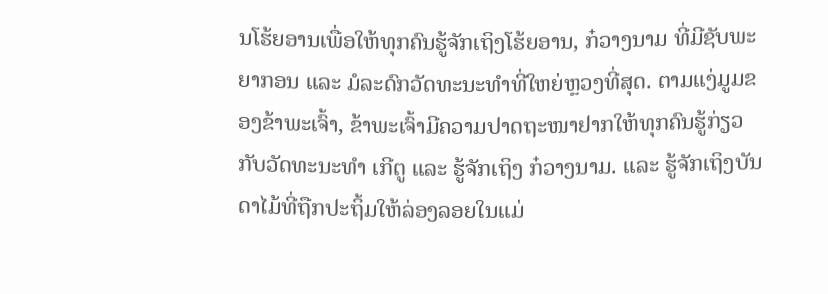ນໂຮ້ຍອານເພື່ອໃຫ້ທຸກຄົນຮູ້ຈັກເຖິງໂຮ້ຍອານ, ກ໋ວາງນາມ ທີ່ມີຊັບພະຍາກອນ ແລະ ມໍລະດົກວັດທະນະທຳທີ່ໃຫຍ່ຫຼວງທີ່ສຸດ. ຕາມແງ່ມູມຂອງຂ້າພະເຈົ້າ, ຂ້າພະເຈົ້າມີຄວາມປາດຖະໜາຢາກໃຫ້ທຸກຄົນຮູ້ກ່ຽວກັບວັດທະນະທຳ ເກີຕູ ແລະ ຮູ້ຈັກເຖິງ ກ໋ວາງນາມ. ແລະ ຮູ້ຈັກເຖິງບັນດາໄມ້ທີ່ຖືກປະຖິ້ມໃຫ້ລ່ອງລອຍໃນແມ່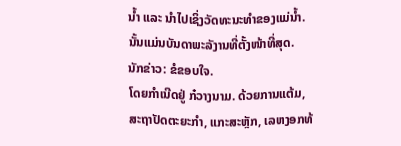ນ້ຳ ແລະ ນຳໄປເຊິ່ງວັດທະນະທຳຂອງແມ່ນ້ຳ. ນັ້ນແມ່ນບັນດາພະລັງານທີ່ຕັ້ງໜ້າທີ່ສຸດ.
ນັກຂ່າວ: ຂໍຂອບໃຈ.
ໂດຍກຳເນີດຢູ່ ກ໋ວາງນາມ. ດ້ວຍການແຕ້ມ, ສະຖາປັດຕະຍະກຳ, ແກະສະຫຼັກ, ເລຫງອກທ້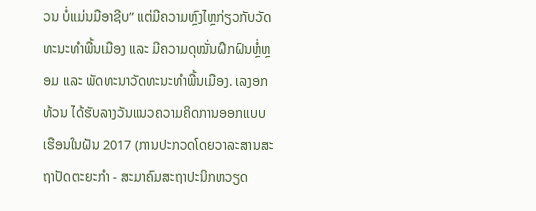ວນ ບໍ່ແມ່ນມືອາຊີບ” ແຕ່ມີຄວາມຫຼົງໄຫຼກ່ຽວກັບວັດທະນະທຳພື້ນເມືອງ ແລະ ມີຄວາມດຸໝັ່ນຝຶກຝົນຫຼໍ່ຫຼອມ ແລະ ພັດທະນາວັດທະນະທຳພື້ນເມືອງ. ເລງອກທ້ວນ ໄດ້ຮັບລາງວັນແນວຄວາມຄິດການອອກແບບເຮືອນໃນຝັນ 2017 (ການປະກວດໂດຍວາລະສານສະຖາປັດຕະຍະກຳ - ສະມາຄົມສະຖາປະນິກຫວຽດ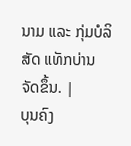ນາມ ແລະ ກຸ່ມບໍລິສັດ ແທັກບ່ານ ຈັດຂຶ້ນ. |
ບຸນຄົງ